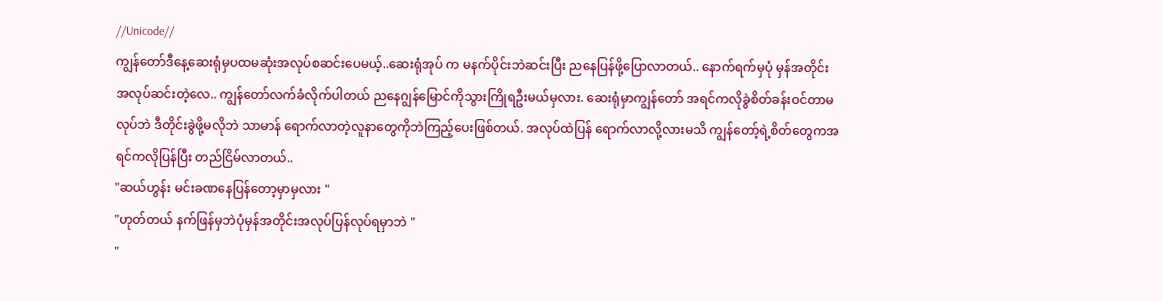//Unicode//
ကျွန်တော်ဒီနေ့ဆေးရုံမှပထမဆုံးအလုပ်စဆင်းပေမယ့်..ဆေးရုံအုပ် က မနက်ပိုင်းဘဲဆင်းပြီး ညနေပြန်ဖို့ပြောလာတယ်.. နောက်ရက်မှပုံ မှန်အတိုင်းအလုပ်ဆင်းတဲ့လေ.. ကျွန်တော်လက်ခံလိုက်ပါတယ် ညနေဂျွန်မြောင်ကိုသွားကြိုရဦးမယ်မှလား. ဆေးရုံမှာကျွန်တော် အရင်ကလိုခွဲစိတ်ခန်းဝင်တာမလုပ်ဘဲ ဒီတိုင်းခွဲဖို့မလိုဘဲ သာမာန် ရောက်လာတဲ့လူနာတွေကိုဘဲကြည့်ပေးဖြစ်တယ်. အလုပ်ထဲပြန် ရောက်လာလို့လားမသိ ကျွန်တော့်ရဲ့စိတ်တွေကအရင်ကလိုပြန်ပြီး တည်ငြိမ်လာတယ်..
"ဆယ်ဟွန်း မင်းခဏနေပြန်တော့မှာမှလား "
"ဟုတ်တယ် နက်ဖြန်မှဘဲပုံမှန်အတိုင်းအလုပ်ပြန်လုပ်ရမှာဘဲ "
"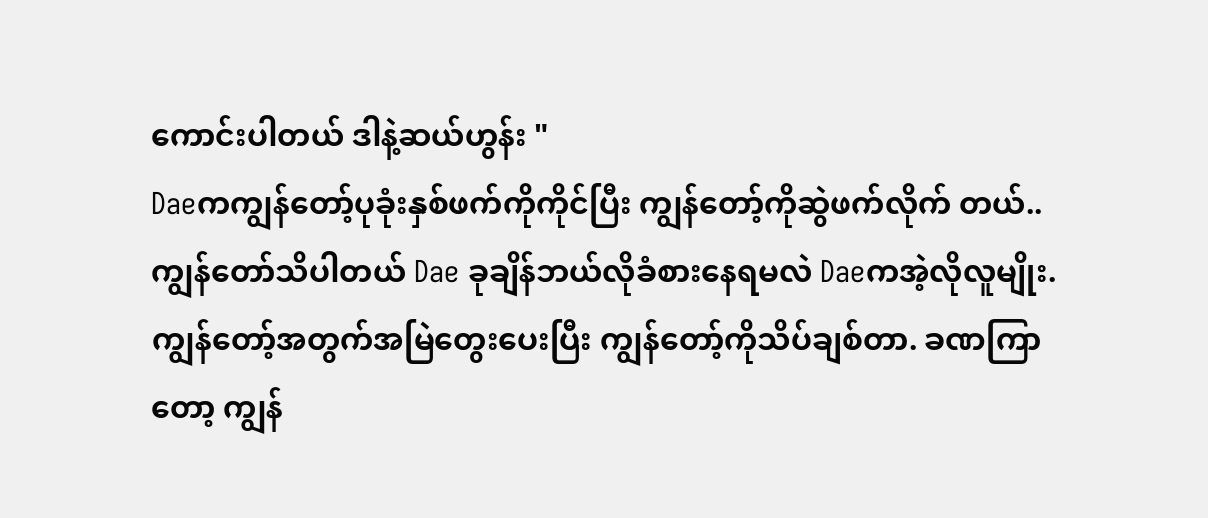ကောင်းပါတယ် ဒါနဲ့ဆယ်ဟွန်း "
Daeကကျွန်တော့်ပုခုံးနှစ်ဖက်ကိုကိုင်ပြီး ကျွန်တော့်ကိုဆွဲဖက်လိုက် တယ်.. ကျွန်တော်သိပါတယ် Dae ခုချိန်ဘယ်လိုခံစားနေရမလဲ Daeကအဲ့လိုလူမျိုး. ကျွန်တော့်အတွက်အမြဲတွေးပေးပြီး ကျွန်တော့်ကိုသိပ်ချစ်တာ. ခဏကြာတော့ ကျွန်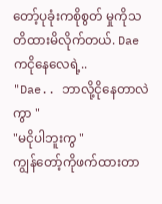တော့်ပုခုံးကစိုစွတ် မှုကိုသတိထားမိလိုက်တယ်. Daeကငိုနေလေရဲ့..
"Dae.. ဘာလို့ငိုနေတာလဲကွာ "
"မငိုပါဘူးကွ "
ကျွန်တော့်ကိုဖက်ထားတာ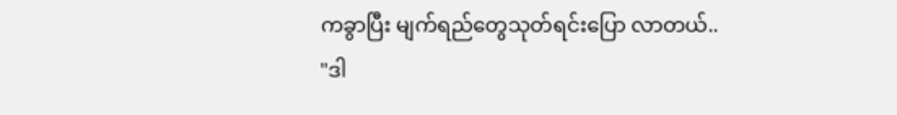ကခွာပြီး မျက်ရည်တွေသုတ်ရင်းပြော လာတယ်..
"ဒါ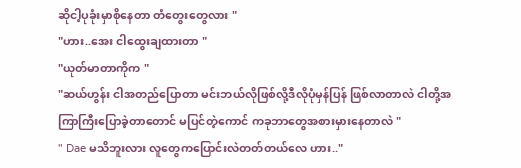ဆိုငါ့ပုခုံးမှာစိုနေတာ တံတွေးတွေလား "
"ဟား..အေး ငါထွေးချထားတာ "
"ယုတ်မာတာကိုက "
"ဆယ်ဟွန်း ငါအတည်ပြောတာ မင်းဘယ်လိုဖြစ်လို့ဒီလိုပုံမှန်ပြန် ဖြစ်လာတာလဲ ငါတို့အကြာကြီးပြောခဲ့တာတောင် မပြင်တဲ့ကောင် ကခုဘာတွေအစားမှားနေတာလဲ "
" Dae မသိဘူးလား လူတွေကပြောင်းလဲတတ်တယ်လေ ဟား.."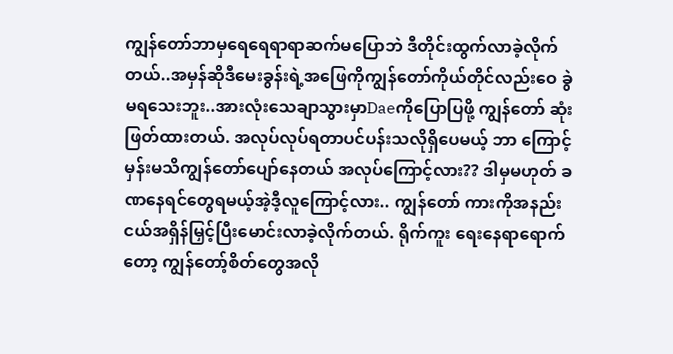ကျွန်တော်ဘာမှရေရေရာရာဆက်မပြောဘဲ ဒီတိုင်းထွက်လာခဲ့လိုက် တယ်..အမှန်ဆိုဒီမေးခွန်းရဲ့အဖြေကိုကျွန်တော်ကိုယ်တိုင်လည်းဝေ ခွဲမရသေးဘူး..အားလုံးသေချာသွားမှာDaeကိုပြောပြဖို့ ကျွန်တော် ဆုံးဖြတ်ထားတယ်. အလုပ်လုပ်ရတာပင်ပန်းသလိုရှိပေမယ့် ဘာ ကြောင့်မှန်းမသိကျွန်တော်ပျော်နေတယ် အလုပ်ကြောင့်လား?? ဒါမှမဟုတ် ခဏနေရင်တွေရမယ့်အဲ့ဒီ့လူကြောင့်လား.. ကျွန်တော် ကားကိုအနည်းငယ်အရှိန်မြှင့်ပြီးမောင်းလာခဲ့လိုက်တယ်. ရိုက်ကူး ရေးနေရာရောက်တော့ ကျွန်တော့်စိတ်တွေအလို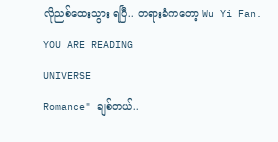လိုညစ်ထေးသွား ရပြီ.. တရားခံကတော့ Wu Yi Fan.
YOU ARE READING
UNIVERSE
Romance" ချစ်တယ်..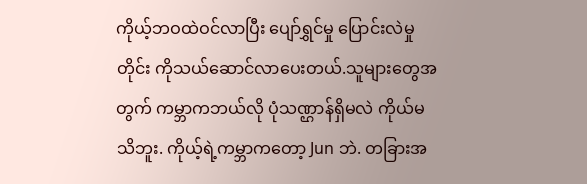ကိုယ့်ဘဝထဲဝင်လာပြီး ပျော်ရွှင်မှု ပြောင်းလဲမှု တိုင်း ကိုသယ်ဆောင်လာပေးတယ်.သူများတွေအတွက် ကမ္ဘာကဘယ်လို ပုံသဏ္ဌာန်ရှိမလဲ ကိုယ်မသိဘူး. ကိုယ့်ရဲ့ကမ္ဘာကတော့ Jun ဘဲ. တခြားအ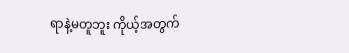ရာနဲ့မတူဘူး ကိုယ့်အတွက်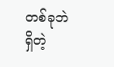တစ်ခုဘဲရှိတဲ့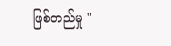ဖြစ်တည်မှု "